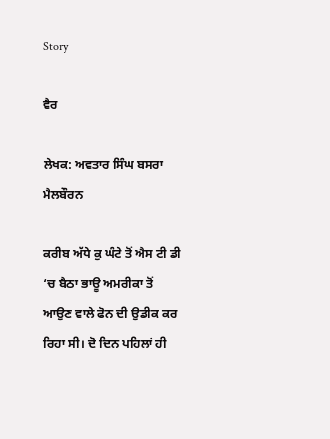Story

ਵੈਰ

ਲੇਖਕ: ਅਵਤਾਰ ਸਿੰਘ ਬਸਰਾ ਮੈਲਬੌਰਨ

ਕਰੀਬ ਅੱਧੇ ਕੁ ਘੰਟੇ ਤੋਂ ਐਸ ਟੀ ਡੀ ‘ਚ ਬੈਠਾ ਭਾਊ ਅਮਰੀਕਾ ਤੋਂ ਆਉਣ ਵਾਲੇ ਫੋਨ ਦੀ ਉਡੀਕ ਕਰ ਰਿਹਾ ਸੀ। ਦੋ ਦਿਨ ਪਹਿਲਾਂ ਹੀ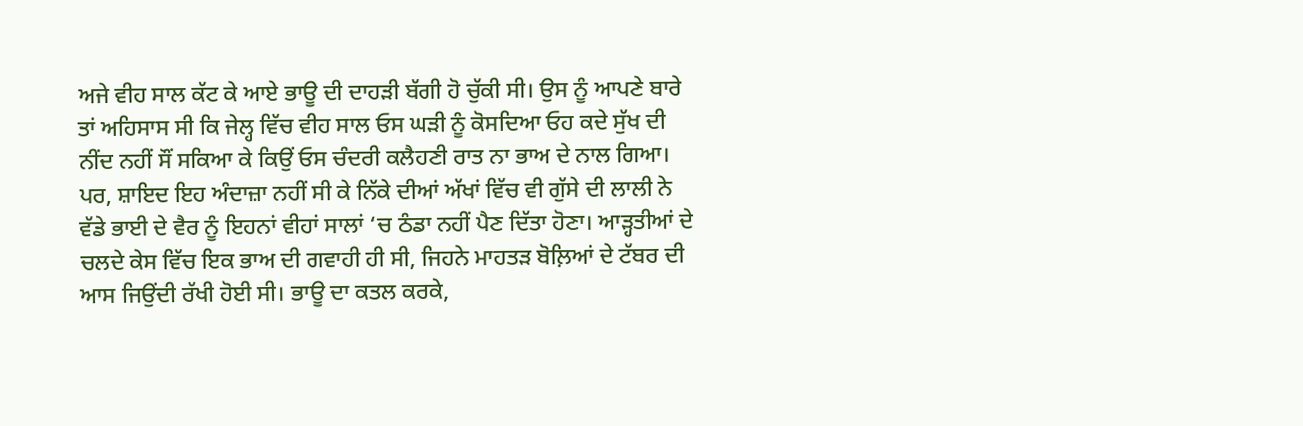ਅਜੇ ਵੀਹ ਸਾਲ ਕੱਟ ਕੇ ਆਏ ਭਾਊ ਦੀ ਦਾਹੜੀ ਬੱਗੀ ਹੋ ਚੁੱਕੀ ਸੀ। ਉਸ ਨੂੰ ਆਪਣੇ ਬਾਰੇ ਤਾਂ ਅਹਿਸਾਸ ਸੀ ਕਿ ਜੇਲ੍ਹ ਵਿੱਚ ਵੀਹ ਸਾਲ ਓਸ ਘੜੀ ਨੂੰ ਕੋਸਦਿਆ ਓਹ ਕਦੇ ਸੁੱਖ ਦੀ ਨੀਂਦ ਨਹੀਂ ਸੌਂ ਸਕਿਆ ਕੇ ਕਿਉਂ ਓਸ ਚੰਦਰੀ ਕਲੈਹਣੀ ਰਾਤ ਨਾ ਭਾਅ ਦੇ ਨਾਲ ਗਿਆ। ਪਰ, ਸ਼ਾਇਦ ਇਹ ਅੰਦਾਜ਼ਾ ਨਹੀਂ ਸੀ ਕੇ ਨਿੱਕੇ ਦੀਆਂ ਅੱਖਾਂ ਵਿੱਚ ਵੀ ਗੁੱਸੇ ਦੀ ਲਾਲੀ ਨੇ ਵੱਡੇ ਭਾਈ ਦੇ ਵੈਰ ਨੂੰ ਇਹਨਾਂ ਵੀਹਾਂ ਸਾਲਾਂ ‘ਚ ਠੰਡਾ ਨਹੀਂ ਪੈਣ ਦਿੱਤਾ ਹੋਣਾ। ਆੜ੍ਹਤੀਆਂ ਦੇ ਚਲਦੇ ਕੇਸ ਵਿੱਚ ਇਕ ਭਾਅ ਦੀ ਗਵਾਹੀ ਹੀ ਸੀ, ਜਿਹਨੇ ਮਾਹਤੜ ਬੋਲ਼ਿਆਂ ਦੇ ਟੱਬਰ ਦੀ ਆਸ ਜਿਉਂਦੀ ਰੱਖੀ ਹੋਈ ਸੀ। ਭਾਊ ਦਾ ਕਤਲ ਕਰਕੇ,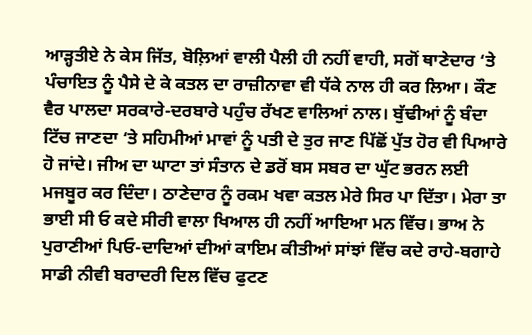ਆੜ੍ਹਤੀਏ ਨੇ ਕੇਸ ਜਿੱਤ, ਬੋਲ਼ਿਆਂ ਵਾਲੀ ਪੈਲੀ ਹੀ ਨਹੀਂ ਵਾਹੀ, ਸਗੋਂ ਥਾਣੇਦਾਰ ‘ਤੇ ਪੰਚਾਇਤ ਨੂੰ ਪੈਸੇ ਦੇ ਕੇ ਕਤਲ ਦਾ ਰਾਜ਼ੀਨਾਵਾ ਵੀ ਧੱਕੇ ਨਾਲ ਹੀ ਕਰ ਲਿਆ। ਕੌਣ ਵੈਰ ਪਾਲਦਾ ਸਰਕਾਰੇ-ਦਰਬਾਰੇ ਪਹੁੰਚ ਰੱਖਣ ਵਾਲਿਆਂ ਨਾਲ। ਬੁੱਢੀਆਂ ਨੂੰ ਬੰਦਾ ਟਿੱਚ ਜਾਣਦਾ ‘ਤੇ ਸਹਿਮੀਆਂ ਮਾਵਾਂ ਨੂੰ ਪਤੀ ਦੇ ਤੁਰ ਜਾਣ ਪਿੱਛੋਂ ਪੁੱਤ ਹੋਰ ਵੀ ਪਿਆਰੇ ਹੋ ਜਾਂਦੇ। ਜੀਅ ਦਾ ਘਾਟਾ ਤਾਂ ਸੰਤਾਨ ਦੇ ਡਰੋਂ ਬਸ ਸਬਰ ਦਾ ਘੁੱਟ ਭਰਨ ਲਈ ਮਜਬੂਰ ਕਰ ਦਿੰਦਾ। ਠਾਣੇਦਾਰ ਨੂੰ ਰਕਮ ਖਵਾ ਕਤਲ ਮੇਰੇ ਸਿਰ ਪਾ ਦਿੱਤਾ। ਮੇਰਾ ਤਾ ਭਾਈ ਸੀ ਓ ਕਦੇ ਸੀਰੀ ਵਾਲਾ ਖਿਆਲ ਹੀ ਨਹੀਂ ਆਇਆ ਮਨ ਵਿੱਚ। ਭਾਅ ਨੇ ਪੁਰਾਣੀਆਂ ਪਿਓ-ਦਾਦਿਆਂ ਦੀਆਂ ਕਾਇਮ ਕੀਤੀਆਂ ਸਾਂਝਾਂ ਵਿੱਚ ਕਦੇ ਰਾਹੇ-ਬਗਾਹੇ ਸਾਡੀ ਨੀਵੀ ਬਰਾਦਰੀ ਦਿਲ ਵਿੱਚ ਫੁਟਣ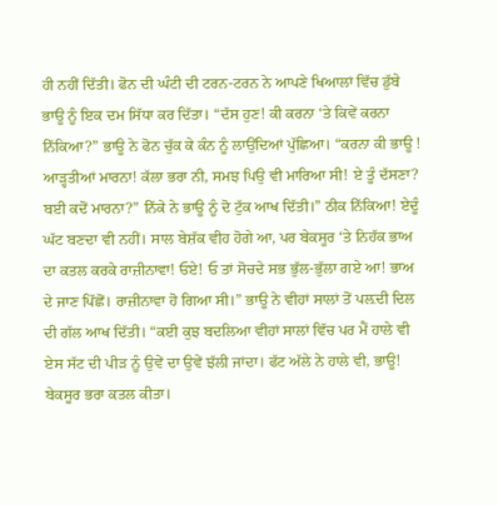ਹੀ ਨਹੀਂ ਦਿੱਤੀ। ਫੋਨ ਦੀ ਘੰਟੀ ਦੀ ਟਰਨ-ਟਰਨ ਨੇ ਆਪਣੇ ਖਿਆਲਾਂ ਵਿੱਚ ਡੁੱਬੇ ਭਾਊ ਨੂੰ ਇਕ ਦਮ ਸਿੱਧਾ ਕਰ ਦਿੱਤਾ। “ਦੱਸ ਹੁਣ! ਕੀ ਕਰਨਾ ‘ਤੇ ਕਿਵੇਂ ਕਰਨਾ ਨਿੱਕਿਆ?” ਭਾਊ ਨੇ ਫੋਨ ਚੁੱਕ ਕੇ ਕੰਨ ਨੂੰ ਲਾਉਂਦਿਆਂ ਪੁੱਛਿਆ। “ਕਰਨਾ ਕੀ ਭਾਊ ! ਆੜ੍ਹਤੀਆਂ ਮਾਰਨਾ! ਕੱਲਾ ਭਰਾ ਨੀ, ਸਮਝ ਪਿਉ ਵੀ ਮਾਰਿਆ ਸੀ! ਏ ਤੂੰ ਦੱਸਣਾ? ਬਈ ਕਦੋਂ ਮਾਰਨਾ?” ਨਿੱਕੇ ਨੇ ਭਾਊ ਨੂੰ ਦੋ ਟੁੱਕ ਆਖ ਦਿੱਤੀ।” ਠੀਕ ਨਿੱਕਿਆ! ਏਦੂੰ ਘੱਟ ਬਣਦਾ ਵੀ ਨਹੀਂ। ਸਾਲ ਬੇਸ਼ੱਕ ਵੀਹ ਹੋਗੇ ਆ, ਪਰ ਬੇਕਸੂਰ ‘ਤੇ ਨਿਹੱਕ ਭਾਅ ਦਾ ਕਤਲ ਕਰਕੇ ਰਾਜ਼ੀਨਾਵਾ! ਓਏ! ਓ ਤਾਂ ਸੋਚਦੇ ਸਭ ਭੁੱਲ-ਭੁੱਲਾ ਗਏ ਆ! ਭਾਅ ਦੇ ਜਾਣ ਪਿੱਛੋਂ। ਰਾਜ਼ੀਨਾਵਾ ਹੋ ਗਿਆ ਸੀ।” ਭਾਊ ਨੇ ਵੀਹਾਂ ਸਾਲਾਂ ਤੋਂ ਪਲ਼ਦੀ ਦਿਲ ਦੀ ਗੱਲ ਆਖ ਦਿੱਤੀ। “ਕਈ ਕੁਝ ਬਦਲਿਆ ਵੀਹਾਂ ਸਾਲਾਂ ਵਿੱਚ ਪਰ ਮੈਂ ਹਾਲੇ ਵੀ ਏਸ ਸੱਟ ਦੀ ਪੀੜ ਨੂੰ ਉਵੇਂ ਦਾ ਉਵੇਂ ਝੱਲੀ ਜਾਂਦਾ। ਫੱਟ ਅੱਲੇ ਨੇ ਹਾਲੇ ਵੀ, ਭਾਊ! ਬੇਕਸੂਰ ਭਰਾ ਕਤਲ ਕੀਤਾ।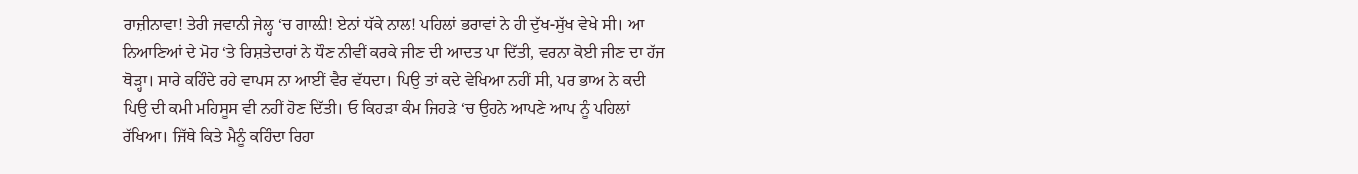ਰਾਜ਼ੀਨਾਵਾ! ਤੇਰੀ ਜਵਾਨੀ ਜੇਲ੍ਹ ‘ਚ ਗਾਲ਼ੀ! ਏਨਾਂ ਧੱਕੇ ਨਾਲ! ਪਹਿਲਾਂ ਭਰਾਵਾਂ ਨੇ ਹੀ ਦੁੱਖ-ਸੁੱਖ ਵੇਖੇ ਸੀ। ਆ ਨਿਆਣਿਆਂ ਦੇ ਮੋਹ ‘ਤੇ ਰਿਸ਼ਤੇਦਾਰਾਂ ਨੇ ਧੌਣ ਨੀਵੀਂ ਕਰਕੇ ਜੀਣ ਦੀ ਆਦਤ ਪਾ ਦਿੱਤੀ, ਵਰਨਾ ਕੋਈ ਜੀਣ ਦਾ ਹੱਜ ਥੋੜ੍ਹਾ। ਸਾਰੇ ਕਹਿੰਦੇ ਰਹੇ ਵਾਪਸ ਨਾ ਆਈਂ ਵੈਰ ਵੱਧਦਾ। ਪਿਉ ਤਾਂ ਕਦੇ ਵੇਖਿਆ ਨਹੀਂ ਸੀ, ਪਰ ਭਾਅ ਨੇ ਕਦੀ ਪਿਉ ਦੀ ਕਮੀ ਮਹਿਸੂਸ ਵੀ ਨਹੀਂ ਹੋਣ ਦਿੱਤੀ। ਓ ਕਿਹੜਾ ਕੰਮ ਜਿਹੜੇ ‘ਚ ਉਹਨੇ ਆਪਣੇ ਆਪ ਨੂੰ ਪਹਿਲਾਂ ਰੱਖਿਆ। ਜਿੱਥੇ ਕਿਤੇ ਮੈਨੂੰ ਕਹਿੰਦਾ ਰਿਹਾ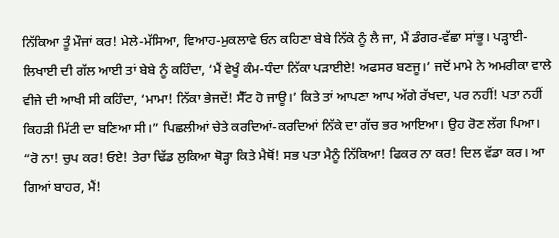ਨਿੱਕਿਆ ਤੂੰ ਮੌਜਾਂ ਕਰ! ਮੇਲੇ-ਮੱਸਿਆ, ਵਿਆਹ-ਮੁਕਲਾਵੇ ਓਨ ਕਹਿਣਾ ਬੇਬੇ ਨਿੱਕੇ ਨੂੰ ਲੈ ਜਾ, ਮੈਂ ਡੰਗਰ-ਵੱਛਾ ਸਾਂਭੂ। ਪੜ੍ਹਾਈ-ਲਿਖਾਈ ਦੀ ਗੱਲ ਆਈ ਤਾਂ ਬੇਬੇ ਨੂੰ ਕਹਿੰਦਾ, ‘ਮੈਂ ਵੇਖੂੰ ਕੰਮ-ਧੰਦਾ ਨਿੱਕਾ ਪੜਾਈਏ! ਅਫਸਰ ਬਣਜੂ।’ ਜਦੋਂ ਮਾਮੇ ਨੇ ਅਮਰੀਕਾ ਵਾਲੇ ਵੀਜੇ ਦੀ ਆਖੀ ਸੀ ਕਹਿੰਦਾ, ‘ਮਾਮਾ! ਨਿੱਕਾ ਭੇਜਦੇਂ! ਸੈੱਟ ਹੋ ਜਾਊ।’ ਕਿਤੇ ਤਾਂ ਆਪਣਾ ਆਪ ਅੱਗੇ ਰੱਖਦਾ, ਪਰ ਨਹੀਂ! ਪਤਾ ਨਹੀਂ ਕਿਹੜੀ ਮਿੱਟੀ ਦਾ ਬਣਿਆ ਸੀ।” ਪਿਛਲੀਆਂ ਚੇਤੇ ਕਰਦਿਆਂ-ਕਰਦਿਆਂ ਨਿੱਕੇ ਦਾ ਗੱਚ ਭਰ ਆਇਆ। ਉਹ ਰੋਣ ਲੱਗ ਪਿਆ। “ਰੋ ਨਾ! ਚੁਪ ਕਰ! ਓਏ! ਤੇਰਾ ਢਿੱਡ ਲੁਕਿਆ ਥੋੜ੍ਹਾ ਕਿਤੇ ਮੈਥੋਂ! ਸਭ ਪਤਾ ਮੈਨੂੰ ਨਿੱਕਿਆ! ਫਿਕਰ ਨਾ ਕਰ! ਦਿਲ ਵੱਡਾ ਕਰ। ਆ ਗਿਆਂ ਬਾਹਰ, ਮੈਂ!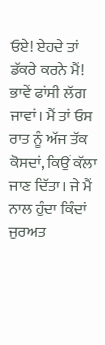ਓਏ! ਏਹਦੇ ਤਾਂ ਡੱਕਰੇ ਕਰਨੇ ਮੈਂ! ਭਾਵੇਂ ਫਾਂਸੀ ਲੱਗ ਜਾਵਾਂ। ਮੈਂ ਤਾਂ ਓਸ ਰਾਤ ਨੂੰ ਅੱਜ ਤੱਕ ਕੋਸਦਾਂ, ਕਿਉਂ ਕੱਲਾ ਜਾਣ ਦਿੱਤਾ। ਜੇ ਮੈਂ ਨਾਲ ਹੁੰਦਾ ਕਿੰਦਾਂ ਜੁਰਅਤ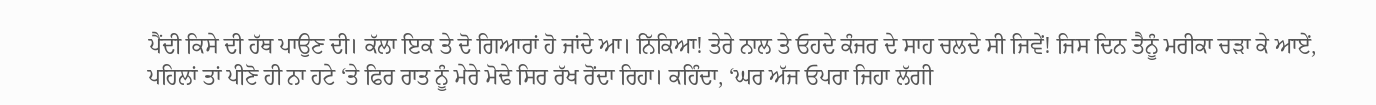ਪੈਂਦੀ ਕਿਸੇ ਦੀ ਹੱਥ ਪਾਉਣ ਦੀ। ਕੱਲਾ ਇਕ ਤੇ ਦੋ ਗਿਆਰਾਂ ਹੋ ਜਾਂਦੇ ਆ। ਨਿੱਕਿਆ! ਤੇਰੇ ਨਾਲ ਤੇ ਓਹਦੇ ਕੰਜਰ ਦੇ ਸਾਹ ਚਲਦੇ ਸੀ ਜਿਵੇਂ! ਜਿਸ ਦਿਨ ਤੈਨੂੰ ਮਰੀਕਾ ਚੜਾ ਕੇ ਆਏਂ, ਪਹਿਲਾਂ ਤਾਂ ਪੀਣੋ ਹੀ ਨਾ ਹਟੇ ‘ਤੇ ਫਿਰ ਰਾਤ ਨੂੰ ਮੇਰੇ ਮੋਢੇ ਸਿਰ ਰੱਖ ਰੋਂਦਾ ਰਿਹਾ। ਕਹਿੰਦਾ, ‘ਘਰ ਅੱਜ ਓਪਰਾ ਜਿਹਾ ਲੱਗੀ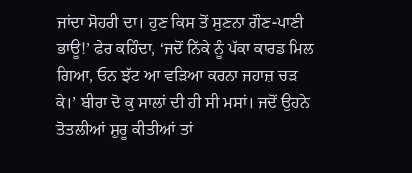ਜਾਂਦਾ ਸੋਹਰੀ ਦਾ। ਹੁਣ ਕਿਸ ਤੋਂ ਸੁਣਨਾ ਗੌਣ-ਪਾਣੀ ਭਾਊ!’ ਫੇਰ ਕਹਿੰਦਾ, ‘ਜਦੋਂ ਨਿੱਕੇ ਨੂੰ ਪੱਕਾ ਕਾਰਡ ਮਿਲ ਗਿਆ, ਓਨ ਝੱਟ ਆ ਵੜਿਆ ਕਰਨਾ ਜਹਾਜ਼ ਚੜ ਕੇ।’ ਬੀਰਾ ਦੋ ਕੁ ਸਾਲਾਂ ਦੀ ਹੀ ਸੀ ਮਸਾਂ। ਜਦੋਂ ਉਹਨੇ ਤੋਤਲੀਆਂ ਸ਼ੁਰੂ ਕੀਤੀਆਂ ਤਾਂ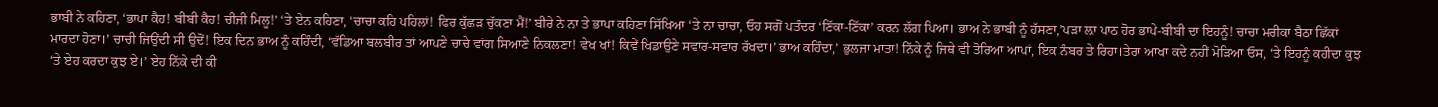ਭਾਬੀ ਨੇ ਕਹਿਣਾ, ‘ਭਾਪਾ ਕੈਹ! ਬੀਬੀ ਕੈਹ! ਚੀਜੀ ਮਿਲੂ!’ ‘ਤੇ ਏਨ ਕਹਿਣਾ, ‘ਚਾਚਾ ਕਹਿ ਪਹਿਲਾਂ! ਫਿਰ ਕੁੱਛੜ ਚੁੱਕਣਾ ਮੈਂ!’ ਬੀਰੇ ਨੇ ਨਾ ਤੇ ਭਾਪਾ ਕਹਿਣਾ ਸਿੱਖਿਆ ‘ਤੇ ਨਾ ਚਾਚਾ, ਓਹ ਸਗੋਂ ਪਤੰਦਰ ‘ਣਿੱਕਾ-ਣਿੱਕਾ’ ਕਰਨ ਲੱਗ ਪਿਆ। ਭਾਅ ਨੇ ਭਾਬੀ ਨੂੰ ਹੱਸਣਾ,’ਪੜਾ ਲ਼ਾ ਪਾਠ ਹੋਰ ਭਾਪੇ-ਬੀਬੀ ਦਾ ਇਹਨੂੰ! ਚਾਚਾ ਮਰੀਕਾ ਬੈਠਾ ਛਿੱਕਾਂ ਮਾਰਦਾ ਹੋਣਾ।’ ਚਾਚੀ ਜਿਉਂਦੀ ਸੀ ਉਦੋਂ! ਇਕ ਦਿਨ ਭਾਅ ਨੂੰ ਕਹਿੰਦੀ, ‘ਵੱਡਿਆ ਬਲਬੀਰ ਤਾਂ ਆਪਣੇ ਚਾਚੇ ਵਾਂਗ ਸਿਆਣੇ ਨਿਕਲਣਾ! ਵੇਖ ਖਾਂ! ਕਿਵੇਂ ਖਿਡਾਉਣੇ ਸਵਾਰ-ਸਵਾਰ ਰੱਖਦਾ।’ ਭਾਅ ਕਹਿੰਦਾ,’ ਭੁਲਜਾ ਮਾਤਾ! ਨਿੱਕੇ ਨੂੰ ਜਿਥੇ ਵੀ ਤੋਰਿਆ ਆਪਾਂ, ਇਕ ਨੰਬਰ ਤੇ ਰਿਹਾ।ਤੇਰਾ ਆਖਾ ਕਦੇ ਨਹੀਂ ਮੋੜਿਆ ਓਸ, ‘ਤੇ ਇਹਨੂੰ ਕਹੀਦਾ ਕੁਝ ‘ਤੇ ਏਹ ਕਰਦਾ ਕੁਝ ਏ।’ ਏਹ ਨਿੱਕੇ ਦੀ ਕੀ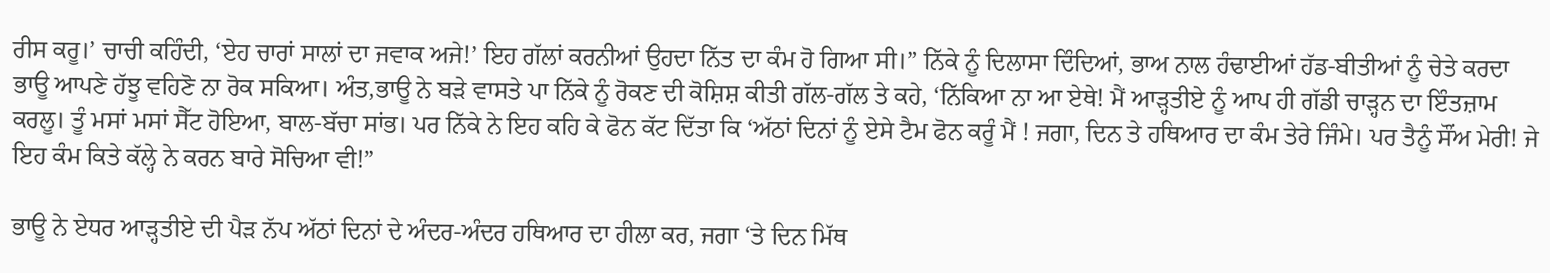ਰੀਸ ਕਰੂ।’ ਚਾਚੀ ਕਹਿੰਦੀ, ‘ਏਹ ਚਾਰਾਂ ਸਾਲਾਂ ਦਾ ਜਵਾਕ ਅਜੇ!’ ਇਹ ਗੱਲਾਂ ਕਰਨੀਆਂ ਉਹਦਾ ਨਿੱਤ ਦਾ ਕੰਮ ਹੋ ਗਿਆ ਸੀ।” ਨਿੱਕੇ ਨੂੰ ਦਿਲਾਸਾ ਦਿੰਦਿਆਂ, ਭਾਅ ਨਾਲ ਹੰਢਾਈਆਂ ਹੱਡ-ਬੀਤੀਆਂ ਨੂੰ ਚੇਤੇ ਕਰਦਾ ਭਾਊ ਆਪਣੇ ਹੱਝੂ ਵਹਿਣੋ ਨਾ ਰੋਕ ਸਕਿਆ। ਅੰਤ,ਭਾਊ ਨੇ ਬੜੇ ਵਾਸਤੇ ਪਾ ਨਿੱਕੇ ਨੂੰ ਰੋਕਣ ਦੀ ਕੋਸ਼ਿਸ਼ ਕੀਤੀ ਗੱਲ-ਗੱਲ ਤੇ ਕਹੇ, ‘ਨਿੱਕਿਆ ਨਾ ਆ ਏਥੇ! ਮੈਂ ਆੜ੍ਹਤੀਏ ਨੂੰ ਆਪ ਹੀ ਗੱਡੀ ਚਾੜ੍ਹਨ ਦਾ ਇੰਤਜ਼ਾਮ ਕਰਲੂ। ਤੂੰ ਮਸਾਂ ਮਸਾਂ ਸੈੱਟ ਹੋਇਆ, ਬਾਲ-ਬੱਚਾ ਸਾਂਭ। ਪਰ ਨਿੱਕੇ ਨੇ ਇਹ ਕਹਿ ਕੇ ਫੋਨ ਕੱਟ ਦਿੱਤਾ ਕਿ ‘ਅੱਠਾਂ ਦਿਨਾਂ ਨੂੰ ਏਸੇ ਟੈਮ ਫੋਨ ਕਰੂੰ ਮੈਂ ! ਜਗਾ, ਦਿਨ ਤੇ ਹਥਿਆਰ ਦਾ ਕੰਮ ਤੇਰੇ ਜਿੰਮੇ। ਪਰ ਤੈਨੂੰ ਸੌਂਅ ਮੇਰੀ! ਜੇ ਇਹ ਕੰਮ ਕਿਤੇ ਕੱਲ੍ਹੇ ਨੇ ਕਰਨ ਬਾਰੇ ਸੋਚਿਆ ਵੀ!”

ਭਾਊ ਨੇ ਏਧਰ ਆੜ੍ਹਤੀਏ ਦੀ ਪੈੜ ਨੱਪ ਅੱਠਾਂ ਦਿਨਾਂ ਦੇ ਅੰਦਰ-ਅੰਦਰ ਹਥਿਆਰ ਦਾ ਹੀਲਾ ਕਰ, ਜਗਾ ‘ਤੇ ਦਿਨ ਮਿੱਥ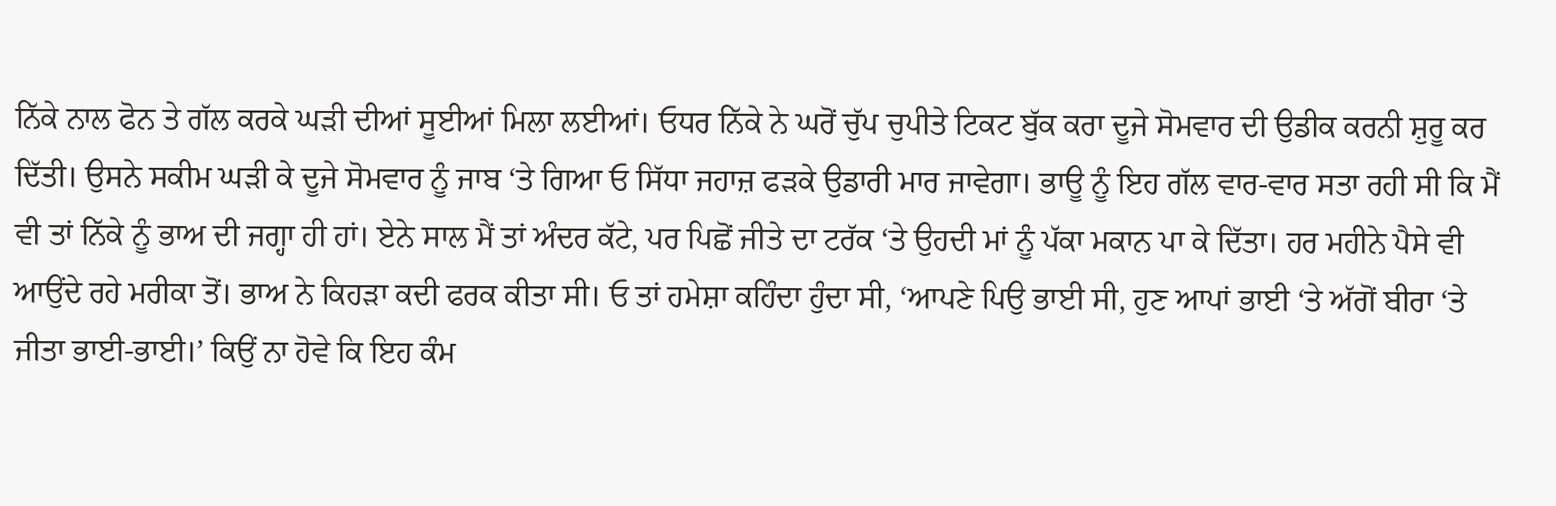ਨਿੱਕੇ ਨਾਲ ਫੋਨ ਤੇ ਗੱਲ ਕਰਕੇ ਘੜੀ ਦੀਆਂ ਸੂਈਆਂ ਮਿਲਾ ਲਈਆਂ। ਓਧਰ ਨਿੱਕੇ ਨੇ ਘਰੋਂ ਚੁੱਪ ਚੁਪੀਤੇ ਟਿਕਟ ਬੁੱਕ ਕਰਾ ਦੂਜੇ ਸੋਮਵਾਰ ਦੀ ਉਡੀਕ ਕਰਨੀ ਸ਼ੁਰੂ ਕਰ ਦਿੱਤੀ। ਉਸਨੇ ਸਕੀਮ ਘੜੀ ਕੇ ਦੂਜੇ ਸੋਮਵਾਰ ਨੂੰ ਜਾਬ ‘ਤੇ ਗਿਆ ਓ ਸਿੱਧਾ ਜਹਾਜ਼ ਫੜਕੇ ਉਡਾਰੀ ਮਾਰ ਜਾਵੇਗਾ। ਭਾਊ ਨੂੰ ਇਹ ਗੱਲ ਵਾਰ-ਵਾਰ ਸਤਾ ਰਹੀ ਸੀ ਕਿ ਮੈਂ ਵੀ ਤਾਂ ਨਿੱਕੇ ਨੂੰ ਭਾਅ ਦੀ ਜਗ੍ਹਾ ਹੀ ਹਾਂ। ਏਨੇ ਸਾਲ ਮੈਂ ਤਾਂ ਅੰਦਰ ਕੱਟੇ, ਪਰ ਪਿਛੋਂ ਜੀਤੇ ਦਾ ਟਰੱਕ ‘ਤੇ ਉਹਦੀ ਮਾਂ ਨੂੰ ਪੱਕਾ ਮਕਾਨ ਪਾ ਕੇ ਦਿੱਤਾ। ਹਰ ਮਹੀਨੇ ਪੈਸੇ ਵੀ ਆਉਂਦੇ ਰਹੇ ਮਰੀਕਾ ਤੋਂ। ਭਾਅ ਨੇ ਕਿਹੜਾ ਕਦੀ ਫਰਕ ਕੀਤਾ ਸੀ। ਓ ਤਾਂ ਹਮੇਸ਼ਾ ਕਹਿੰਦਾ ਹੁੰਦਾ ਸੀ, ‘ਆਪਣੇ ਪਿਉ ਭਾਈ ਸੀ, ਹੁਣ ਆਪਾਂ ਭਾਈ ‘ਤੇ ਅੱਗੋਂ ਬੀਰਾ ‘ਤੇ ਜੀਤਾ ਭਾਈ-ਭਾਈ।’ ਕਿਉਂ ਨਾ ਹੋਵੇ ਕਿ ਇਹ ਕੰਮ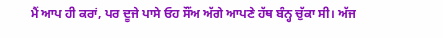ਮੈਂ ਆਪ ਹੀ ਕਰਾਂ, ਪਰ ਦੂਜੇ ਪਾਸੇ ਓਹ ਸੌਂਅ ਅੱਗੇ ਆਪਣੇ ਹੱਥ ਬੰਨ੍ਹ ਚੁੱਕਾ ਸੀ। ਅੱਜ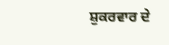ਸ਼ੁਕਰਵਾਰ ਦੇ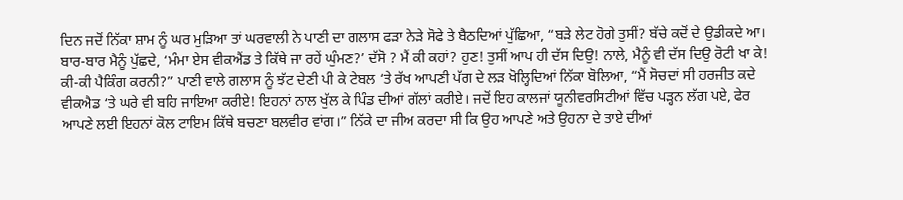ਦਿਨ ਜਦੋਂ ਨਿੱਕਾ ਸ਼ਾਮ ਨੂੰ ਘਰ ਮੁੜਿਆ ਤਾਂ ਘਰਵਾਲੀ ਨੇ ਪਾਣੀ ਦਾ ਗਲਾਸ ਫੜਾ ਨੇੜੇ ਸੋਫੇ ਤੇ ਬੈਠਦਿਆਂ ਪੁੱਛਿਆ, “ਬੜੇ ਲੇਟ ਹੋਗੇ ਤੁਸੀਂ? ਬੱਚੇ ਕਦੋਂ ਦੇ ਉਡੀਕਦੇ ਆ। ਬਾਰ-ਬਾਰ ਮੈਨੂੰ ਪੁੱਛਦੇ, ‘ਮੰਮਾ ਏਸ ਵੀਕਐਂਡ ਤੇ ਕਿੱਥੇ ਜਾ ਰਹੇਂ ਘੁੰਮਣ?’ ਦੱਸੋ ? ਮੈਂ ਕੀ ਕਹਾਂ? ਹੁਣ! ਤੁਸੀਂ ਆਪ ਹੀ ਦੱਸ ਦਿਉ! ਨਾਲੇ, ਮੈਨੂੰ ਵੀ ਦੱਸ ਦਿਉ ਰੋਟੀ ਖਾ ਕੇ! ਕੀ-ਕੀ ਪੈਕਿੰਗ ਕਰਨੀ?” ਪਾਣੀ ਵਾਲੇ ਗਲਾਸ ਨੂੰ ਝੱਟ ਦੇਣੀ ਪੀ ਕੇ ਟੇਬਲ ‘ਤੇ ਰੱਖ ਆਪਣੀ ਪੱਗ ਦੇ ਲੜ ਖੋਲ੍ਹਿਦਿਆਂ ਨਿੱਕਾ ਬੋਲਿਆ, “ਮੈਂ ਸੋਚਦਾਂ ਸੀ ਹਰਜੀਤ ਕਦੇ ਵੀਕਐਡ ‘ਤੇ ਘਰੇ ਵੀ ਬਹਿ ਜਾਇਆ ਕਰੀਏ! ਇਹਨਾਂ ਨਾਲ ਖੁੱਲ ਕੇ ਪਿੰਡ ਦੀਆਂ ਗੱਲਾਂ ਕਰੀਏ। ਜਦੋਂ ਇਹ ਕਾਲਜਾਂ ਯੂਨੀਵਰਸਿਟੀਆਂ ਵਿੱਚ ਪੜ੍ਹਨ ਲੱਗ ਪਏ, ਫੇਰ ਆਪਣੇ ਲਈ ਇਹਨਾਂ ਕੋਲ ਟਾਇਮ ਕਿੱਥੇ ਬਚਣਾ ਬਲਵੀਰ ਵਾਂਗ।” ਨਿੱਕੇ ਦਾ ਜੀਅ ਕਰਦਾ ਸੀ ਕਿ ਉਹ ਆਪਣੇ ਅਤੇ ਉਹਨਾ ਦੇ ਤਾਏ ਦੀਆਂ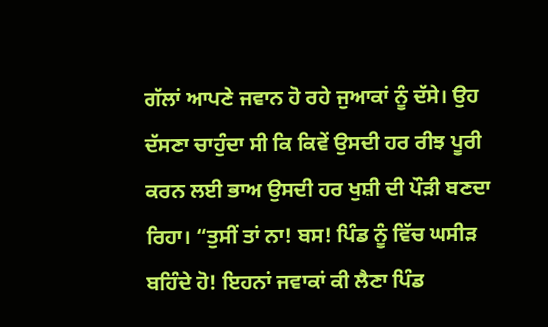ਗੱਲਾਂ ਆਪਣੇ ਜਵਾਨ ਹੋ ਰਹੇ ਜੁਆਕਾਂ ਨੂੰ ਦੱਸੇ। ਉਹ ਦੱਸਣਾ ਚਾਹੁੰਦਾ ਸੀ ਕਿ ਕਿਵੇਂ ਉਸਦੀ ਹਰ ਰੀਝ ਪੂਰੀ ਕਰਨ ਲਈ ਭਾਅ ਉਸਦੀ ਹਰ ਖੁਸ਼ੀ ਦੀ ਪੌੜੀ ਬਣਦਾ ਰਿਹਾ। “ਤੁਸੀਂ ਤਾਂ ਨਾ! ਬਸ! ਪਿੰਡ ਨੂੰ ਵਿੱਚ ਘਸੀੜ ਬਹਿੰਦੇ ਹੋ! ਇਹਨਾਂ ਜਵਾਕਾਂ ਕੀ ਲੈਣਾ ਪਿੰਡ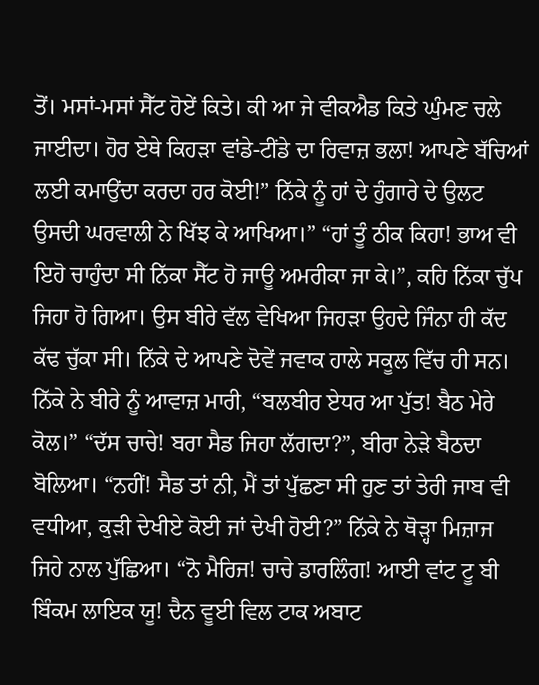ਤੋਂ। ਮਸਾਂ-ਮਸਾਂ ਸੈੱਟ ਹੋਏਂ ਕਿਤੇ। ਕੀ ਆ ਜੇ ਵੀਕਐਡ ਕਿਤੇ ਘੁੰਮਣ ਚਲੇ ਜਾਈਦਾ। ਹੋਰ ਏਥੇ ਕਿਹੜਾ ਵਾਂਡੇ-ਟੀਂਡੇ ਦਾ ਰਿਵਾਜ਼ ਭਲਾ! ਆਪਣੇ ਬੱਚਿਆਂ ਲਈ ਕਮਾਉਂਦਾ ਕਰਦਾ ਹਰ ਕੋਈ!” ਨਿੱਕੇ ਨੂੰ ਹਾਂ ਦੇ ਹੁੰਗਾਰੇ ਦੇ ਉਲਟ ਉਸਦੀ ਘਰਵਾਲੀ ਨੇ ਖਿੱਝ ਕੇ ਆਖਿਆ।” “ਹਾਂ ਤੂੰ ਠੀਕ ਕਿਹਾ! ਭਾਅ ਵੀ ਇਹੋ ਚਾਹੁੰਦਾ ਸੀ ਨਿੱਕਾ ਸੈੱਟ ਹੋ ਜਾਊ ਅਮਰੀਕਾ ਜਾ ਕੇ।”, ਕਹਿ ਨਿੱਕਾ ਚੁੱਪ ਜਿਹਾ ਹੋ ਗਿਆ। ਉਸ ਬੀਰੇ ਵੱਲ ਵੇਖਿਆ ਜਿਹੜਾ ਉਹਦੇ ਜਿੰਨਾ ਹੀ ਕੱਦ ਕੱਢ ਚੁੱਕਾ ਸੀ। ਨਿੱਕੇ ਦੇ ਆਪਣੇ ਦੋਵੇਂ ਜਵਾਕ ਹਾਲੇ ਸਕੂਲ ਵਿੱਚ ਹੀ ਸਨ। ਨਿੱਕੇ ਨੇ ਬੀਰੇ ਨੂੰ ਆਵਾਜ਼ ਮਾਰੀ, “ਬਲਬੀਰ ਏਧਰ ਆ ਪੁੱਤ! ਬੈਠ ਮੇਰੇ ਕੋਲ।” “ਦੱਸ ਚਾਚੇ! ਬਰਾ ਸੈਡ ਜਿਹਾ ਲੱਗਦਾ?”, ਬੀਰਾ ਨੇੜੇ ਬੈਠਦਾ ਬੋਲਿਆ। “ਨਹੀਂ! ਸੈਡ ਤਾਂ ਨੀ, ਮੈਂ ਤਾਂ ਪੁੱਛਣਾ ਸੀ ਹੁਣ ਤਾਂ ਤੇਰੀ ਜਾਬ ਵੀ ਵਧੀਆ, ਕੁੜੀ ਦੇਖੀਏ ਕੋਈ ਜਾਂ ਦੇਖੀ ਹੋਈ?” ਨਿੱਕੇ ਨੇ ਥੋੜ੍ਹਾ ਮਿਜ਼ਾਜ ਜਿਹੇ ਨਾਲ ਪੁੱਛਿਆ। “ਨੋ ਮੈਰਿਜ! ਚਾਚੇ ਡਾਰਲਿੰਗ! ਆਈ ਵਾਂਟ ਟੂ ਬੀ ਬਿੰਕਮ ਲਾਇਕ ਯੂ! ਦੈਨ ਵੂਈ ਵਿਲ ਟਾਕ ਅਬਾਟ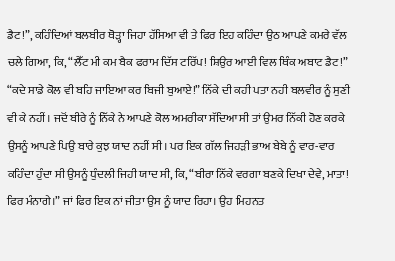ਡੈਟ!”, ਕਹਿੰਦਿਆਂ ਬਲਬੀਰ ਥੋੜ੍ਹਾ ਜਿਹਾ ਹੱਸਿਆ ਵੀ ਤੇ ਫਿਰ ਇਹ ਕਹਿੰਦਾ ਉਠ ਆਪਣੇ ਕਮਰੇ ਵੱਲ ਚਲੇ ਗਿਆ, ਕਿ, “ਲੈੱਟ ਮੀ ਕਮ ਬੈਕ ਫਰਾਮ ਦਿੱਸ ਟਰਿੱਪ! ਸ਼ਿਉਰ ਆਈ ਵਿਲ ਥਿੰਕ ਅਬਾਟ ਡੈਟ!” “ਕਦੇ ਸਾਡੇ ਕੋਲ ਵੀ ਬਹਿ ਜਾਇਆ ਕਰ ਬਿਜੀ ਬੁਆਏ!” ਨਿੱਕੇ ਦੀ ਕਹੀ ਪਤਾ ਨਹੀ ਬਲਵੀਰ ਨੂੰ ਸੁਣੀ ਵੀ ਕੇ ਨਹੀਂ। ਜਦੋਂ ਬੀਰੇ ਨੂੰ ਨਿੱਕੇ ਨੇ ਆਪਣੇ ਕੋਲ ਅਮਰੀਕਾ ਸੱਦਿਆ ਸੀ ਤਾਂ ਉਮਰ ਨਿੱਕੀ ਹੋਣ ਕਰਕੇ ਉਸਨੂੰ ਆਪਣੇ ਪਿਉ ਬਾਰੇ ਕੁਝ ਯਾਦ ਨਹੀਂ ਸੀ। ਪਰ ਇਕ ਗੱਲ ਜਿਹੜੀ ਭਾਅ ਬੇਬੇ ਨੂੰ ਵਾਰ-ਵਾਰ ਕਹਿੰਦਾ ਹੁੰਦਾ ਸੀ ਉਸਨੂੰ ਧੁੰਦਲੀ ਜਿਹੀ ਯਾਦ ਸੀ, ਕਿ, “ਬੀਰਾ ਨਿੱਕੇ ਵਰਗਾ ਬਣਕੇ ਦਿਖਾ ਦੇਵੇ, ਮਾਤਾ! ਫਿਰ ਮੰਨਾਗੇ।” ਜਾਂ ਫਿਰ ਇਕ ਨਾਂ ਜੀਤਾ ਉਸ ਨੂੰ ਯਾਦ ਰਿਹਾ। ਉਹ ਮਿਹਨਤ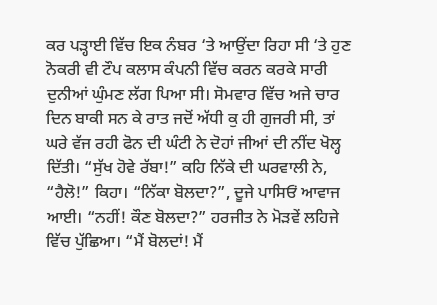ਕਰ ਪੜ੍ਹਾਈ ਵਿੱਚ ਇਕ ਨੰਬਰ ‘ਤੇ ਆਉਂਦਾ ਰਿਹਾ ਸੀ ‘ਤੇ ਹੁਣ ਨੋਕਰੀ ਵੀ ਟੌਪ ਕਲਾਸ ਕੰਪਨੀ ਵਿੱਚ ਕਰਨ ਕਰਕੇ ਸਾਰੀ ਦੁਨੀਆਂ ਘੁੰਮਣ ਲੱਗ ਪਿਆ ਸੀ। ਸੋਮਵਾਰ ਵਿੱਚ ਅਜੇ ਚਾਰ ਦਿਨ ਬਾਕੀ ਸਨ ਕੇ ਰਾਤ ਜਦੋਂ ਅੱਧੀ ਕੁ ਹੀ ਗੁਜਰੀ ਸੀ, ਤਾਂ ਘਰੇ ਵੱਜ ਰਹੀ ਫੋਨ ਦੀ ਘੰਟੀ ਨੇ ਦੋਹਾਂ ਜੀਆਂ ਦੀ ਨੀਂਦ ਖੋਲ੍ਹ ਦਿੱਤੀ। “ਸੁੱਖ ਹੋਵੇ ਰੱਬਾ!” ਕਹਿ ਨਿੱਕੇ ਦੀ ਘਰਵਾਲੀ ਨੇ, “ਹੈਲੋ!” ਕਿਹਾ। “ਨਿੱਕਾ ਬੋਲਦਾ?”, ਦੂਜੇ ਪਾਸਿਓਂ ਆਵਾਜ ਆਈ। “ਨਹੀਂ! ਕੌਣ ਬੋਲਦਾ?” ਹਰਜੀਤ ਨੇ ਮੋੜਵੇਂ ਲਹਿਜੇ ਵਿੱਚ ਪੁੱਛਿਆ। “ਮੈਂ ਬੋਲਦਾਂ! ਮੈਂ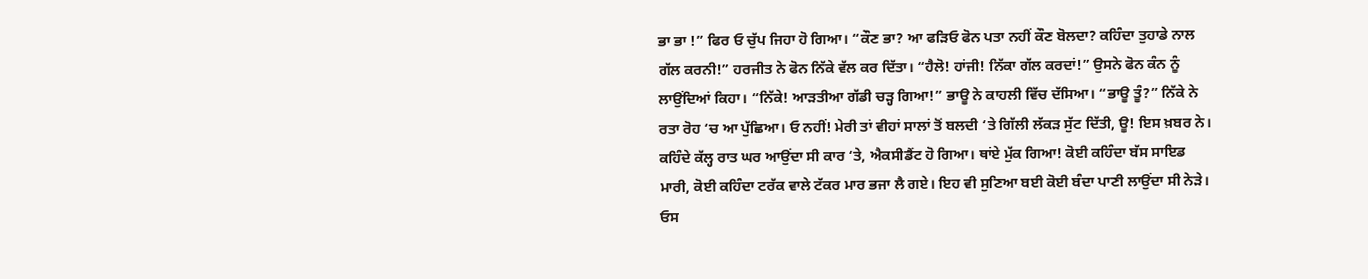ਭਾ ਭਾ !” ਫਿਰ ਓ ਚੁੱਪ ਜਿਹਾ ਹੋ ਗਿਆ। “ਕੌਣ ਭਾ? ਆ ਫੜਿਓ ਫੋਨ ਪਤਾ ਨਹੀਂ ਕੌਣ ਬੋਲਦਾ? ਕਹਿੰਦਾ ਤੁਹਾਡੇ ਨਾਲ ਗੱਲ ਕਰਨੀ!” ਹਰਜੀਤ ਨੇ ਫੋਨ ਨਿੱਕੇ ਵੱਲ ਕਰ ਦਿੱਤਾ। “ਹੈਲੋ! ਹਾਂਜੀ! ਨਿੱਕਾ ਗੱਲ ਕਰਦਾਂ!” ਉਸਨੇ ਫੋਨ ਕੰਨ ਨੂੰ ਲਾਉਂਦਿਆਂ ਕਿਹਾ। “ਨਿੱਕੇ! ਆੜਤੀਆ ਗੱਡੀ ਚੜ੍ਹ ਗਿਆ!” ਭਾਊ ਨੇ ਕਾਹਲੀ ਵਿੱਚ ਦੱਸਿਆ। “ਭਾਊ ਤੂੰ?” ਨਿੱਕੇ ਨੇ ਰਤਾ ਰੋਹ ‘ਚ ਆ ਪੁੱਛਿਆ। ਓ ਨਹੀਂ! ਮੇਰੀ ਤਾਂ ਵੀਹਾਂ ਸਾਲਾਂ ਤੋਂ ਬਲਦੀ ‘ਤੇ ਗਿੱਲੀ ਲੱਕੜ ਸੁੱਟ ਦਿੱਤੀ, ਊ! ਇਸ ਖ਼ਬਰ ਨੇ। ਕਹਿੰਦੇ ਕੱਲ੍ਹ ਰਾਤ ਘਰ ਆਉਂਦਾ ਸੀ ਕਾਰ ‘ਤੇ, ਐਕਸੀਡੈਂਟ ਹੋ ਗਿਆ। ਥਾਂਏ ਮੁੱਕ ਗਿਆ! ਕੋਈ ਕਹਿੰਦਾ ਬੱਸ ਸਾਇਡ ਮਾਰੀ, ਕੋਈ ਕਹਿੰਦਾ ਟਰੱਕ ਵਾਲੇ ਟੱਕਰ ਮਾਰ ਭਜਾ ਲੈ ਗਏ। ਇਹ ਵੀ ਸੁਣਿਆ ਬਈ ਕੋਈ ਬੰਦਾ ਪਾਣੀ ਲਾਉਂਦਾ ਸੀ ਨੇੜੇ। ਓਸ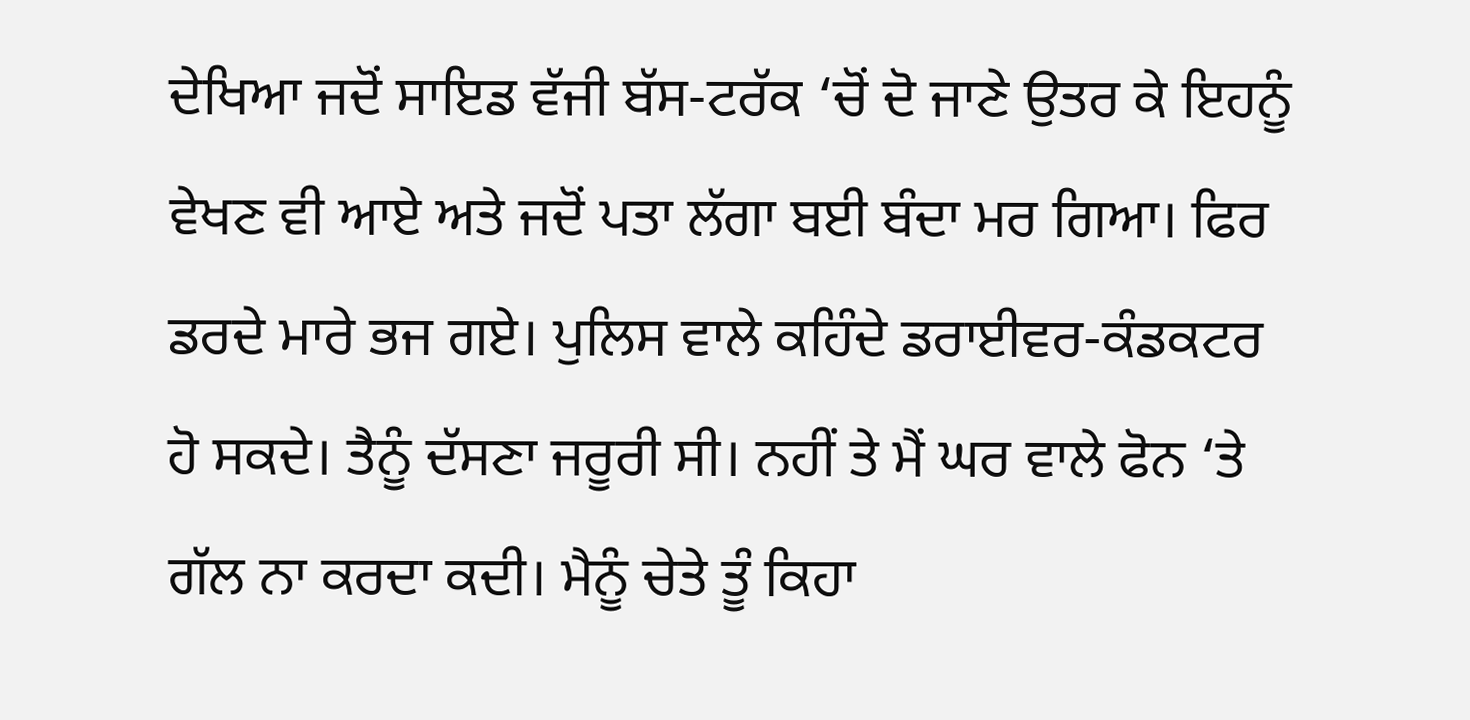ਦੇਖਿਆ ਜਦੋਂ ਸਾਇਡ ਵੱਜੀ ਬੱਸ-ਟਰੱਕ ‘ਚੋਂ ਦੋ ਜਾਣੇ ਉਤਰ ਕੇ ਇਹਨੂੰ ਵੇਖਣ ਵੀ ਆਏ ਅਤੇ ਜਦੋਂ ਪਤਾ ਲੱਗਾ ਬਈ ਬੰਦਾ ਮਰ ਗਿਆ। ਫਿਰ ਡਰਦੇ ਮਾਰੇ ਭਜ ਗਏ। ਪੁਲਿਸ ਵਾਲੇ ਕਹਿੰਦੇ ਡਰਾਈਵਰ-ਕੰਡਕਟਰ ਹੋ ਸਕਦੇ। ਤੈਨੂੰ ਦੱਸਣਾ ਜਰੂਰੀ ਸੀ। ਨਹੀਂ ਤੇ ਮੈਂ ਘਰ ਵਾਲੇ ਫੋਨ ‘ਤੇ ਗੱਲ ਨਾ ਕਰਦਾ ਕਦੀ। ਮੈਨੂੰ ਚੇਤੇ ਤੂੰ ਕਿਹਾ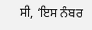ਸੀ, ‘ਇਸ ਨੰਬਰ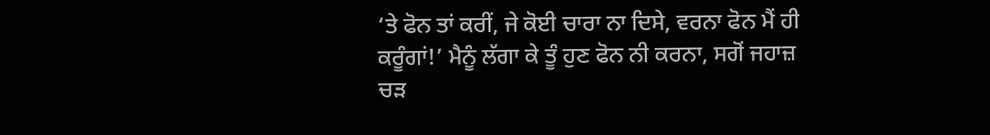‘ਤੇ ਫੋਨ ਤਾਂ ਕਰੀਂ, ਜੇ ਕੋਈ ਚਾਰਾ ਨਾ ਦਿਸੇ, ਵਰਨਾ ਫੋਨ ਮੈਂ ਹੀ ਕਰੂੰਗਾਂ!’ ਮੈਨੂੰ ਲੱਗਾ ਕੇ ਤੂੰ ਹੁਣ ਫੋਨ ਨੀ ਕਰਨਾ, ਸਗੋਂ ਜਹਾਜ਼ ਚੜ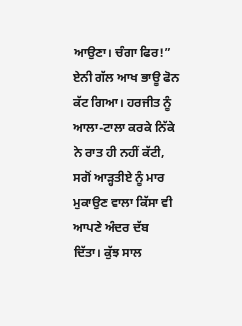ਆਉਣਾ। ਚੰਗਾ ਫਿਰ!” ਏਨੀ ਗੱਲ ਆਖ ਭਾਊ ਫੋਨ ਕੱਟ ਗਿਆ। ਹਰਜੀਤ ਨੂੰ ਆਲਾ-ਟਾਲਾ ਕਰਕੇ ਨਿੱਕੇ ਨੇ ਰਾਤ ਹੀ ਨਹੀਂ ਕੱਟੀ, ਸਗੋਂ ਆੜ੍ਹਤੀਏ ਨੂੰ ਮਾਰ ਮੁਕਾਉਣ ਵਾਲਾ ਕਿੱਸਾ ਵੀ ਆਪਣੇ ਅੰਦਰ ਦੱਬ ਦਿੱਤਾ। ਕੁੱਝ ਸਾਲ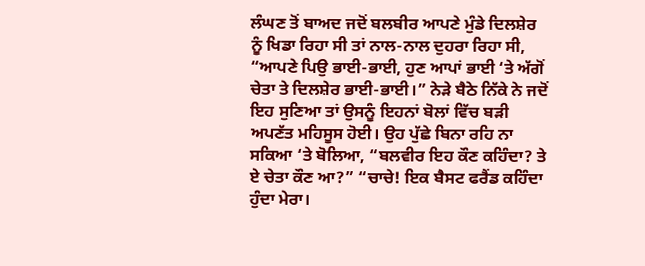ਲੰਘਣ ਤੋਂ ਬਾਅਦ ਜਦੋਂ ਬਲਬੀਰ ਆਪਣੇ ਮੁੰਡੇ ਦਿਲਸ਼ੇਰ ਨੂੰ ਖਿਡਾ ਰਿਹਾ ਸੀ ਤਾਂ ਨਾਲ-ਨਾਲ ਦੁਹਰਾ ਰਿਹਾ ਸੀ, “ਆਪਣੇ ਪਿਉ ਭਾਈ-ਭਾਈ, ਹੁਣ ਆਪਾਂ ਭਾਈ ‘ਤੇ ਅੱਗੋਂ ਚੇਤਾ ਤੇ ਦਿਲਸ਼ੇਰ ਭਾਈ-ਭਾਈ।” ਨੇੜੇ ਬੈਠੇ ਨਿੱਕੇ ਨੇ ਜਦੋਂ ਇਹ ਸੁਣਿਆ ਤਾਂ ਉਸਨੂੰ ਇਹਨਾਂ ਬੋਲਾਂ ਵਿੱਚ ਬੜੀ ਅਪਣੱਤ ਮਹਿਸੂਸ ਹੋਈ। ਉਹ ਪੁੱਛੇ ਬਿਨਾ ਰਹਿ ਨਾ ਸਕਿਆ ‘ਤੇ ਬੋਲਿਆ, “ਬਲਵੀਰ ਇਹ ਕੌਣ ਕਹਿੰਦਾ? ਤੇ ਏ ਚੇਤਾ ਕੌਣ ਆ?” “ਚਾਚੇ! ਇਕ ਬੈਸਟ ਫਰੈਂਡ ਕਹਿੰਦਾ ਹੁੰਦਾ ਮੇਰਾ।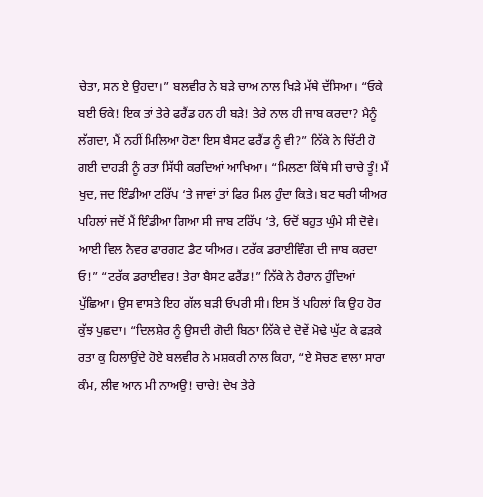ਚੇਤਾ, ਸਨ ਏ ਉਹਦਾ।” ਬਲਵੀਰ ਨੇ ਬੜੇ ਚਾਅ ਨਾਲ ਖਿੜੇ ਮੱਥੇ ਦੱਸਿਆ। “ਓਕੇ ਬਈ ਓਕੇ! ਇਕ ਤਾਂ ਤੇਰੇ ਫਰੈਂਡ ਹਨ ਹੀ ਬੜੇ! ਤੇਰੇ ਨਾਲ ਹੀ ਜਾਬ ਕਰਦਾ? ਮੈਨੂੰ ਲੱਗਦਾ, ਮੈਂ ਨਹੀਂ ਮਿਲਿਆ ਹੋਣਾ ਇਸ ਬੈਸਟ ਫਰੈਂਡ ਨੂੰ ਵੀ?” ਨਿੱਕੇ ਨੇ ਚਿੱਟੀ ਹੋ ਗਈ ਦਾਹੜੀ ਨੂੰ ਰਤਾ ਸਿੱਧੀ ਕਰਦਿਆਂ ਆਖਿਆ। “ਮਿਲਣਾ ਕਿੱਥੇ ਸੀ ਚਾਚੇ ਤੂੰ! ਮੈਂ ਖੁਦ, ਜਦ ਇੰਡੀਆ ਟਰਿੱਪ ‘ਤੇ ਜਾਵਾਂ ਤਾਂ ਫਿਰ ਮਿਲ ਹੁੰਦਾ ਕਿਤੇ। ਬਟ ਥਰੀ ਯੀਅਰ ਪਹਿਲਾਂ ਜਦੋਂ ਮੈਂ ਇੰਡੀਆ ਗਿਆ ਸੀ ਜਾਬ ਟਰਿੱਪ ‘ਤੇ, ਓਦੋਂ ਬਹੁਤ ਘੁੰਮੇ ਸੀ ਦੋਵੇ। ਆਈ ਵਿਲ ਨੈਵਰ ਫਾਰਗਟ ਡੈਟ ਯੀਅਰ। ਟਰੱਕ ਡਰਾਈਵਿੰਗ ਦੀ ਜਾਬ ਕਰਦਾ ਓ!” “ਟਰੱਕ ਡਰਾਈਵਰ! ਤੇਰਾ ਬੈਸਟ ਫਰੈਂਡ!” ਨਿੱਕੇ ਨੇ ਹੈਰਾਨ ਹੁੰਦਿਆਂ ਪੁੱਛਿਆ। ਉਸ ਵਾਸਤੇ ਇਹ ਗੱਲ ਬੜੀ ਓਪਰੀ ਸੀ। ਇਸ ਤੋਂ ਪਹਿਲਾਂ ਕਿ ਉਹ ਹੋਰ ਕੁੱਝ ਪੁਛਦਾ। “ਦਿਲਸ਼ੇਰ ਨੂੰ ਉਸਦੀ ਗੋਦੀ ਬਿਠਾ ਨਿੱਕੇ ਦੇ ਦੋਵੇਂ ਮੋਢੇ ਘੁੱਟ ਕੇ ਫੜਕੇ ਰਤਾ ਕੁ ਹਿਲਾਉਂਦੇ ਹੋਏ ਬਲਵੀਰ ਨੇ ਮਸ਼ਕਰੀ ਨਾਲ ਕਿਹਾ, “ਏ ਸੋਚਣ ਵਾਲਾ ਸਾਰਾ ਕੰਮ, ਲੀਵ ਆਨ ਮੀ ਨਾਅਉ! ਚਾਚੇ! ਦੇਖ ਤੇਰੇ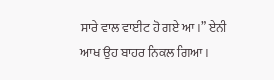ਸਾਰੇ ਵਾਲ ਵਾਈਟ ਹੋ ਗਏ ਆ।” ਏਨੀ ਆਖ ਉਹ ਬਾਹਰ ਨਿਕਲ ਗਿਆ।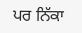ਪਰ ਨਿੱਕਾ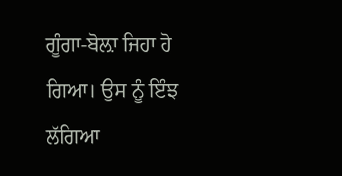ਗੂੰਗਾ-ਬੋਲ਼ਾ ਜਿਹਾ ਹੋ ਗਿਆ। ਉਸ ਨੂੰ ਇੰਝ ਲੱਗਿਆ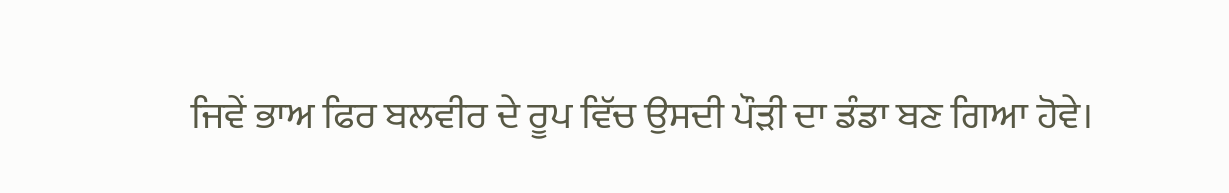ਜਿਵੇਂ ਭਾਅ ਫਿਰ ਬਲਵੀਰ ਦੇ ਰੂਪ ਵਿੱਚ ਉਸਦੀ ਪੌੜੀ ਦਾ ਡੰਡਾ ਬਣ ਗਿਆ ਹੋਵੇ।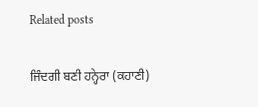Related posts

ਜਿੰਦਗੀ ਬਣੀ ਹਨ੍ਹੇਰਾ (ਕਹਾਣੀ)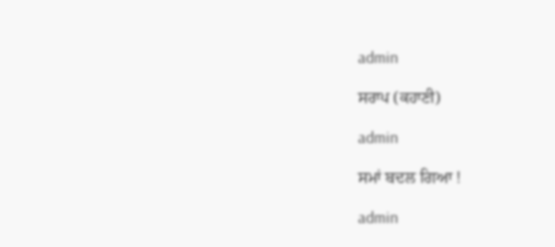admin

ਸਰਾਪ (ਕਹਾਣੀ)

admin

ਸਮਾਂ ਬਦਲ ਗਿਆ !

admin